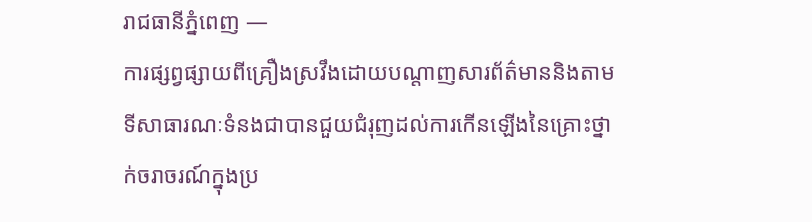រាជធានីភ្នំពេញ —
ការផ្សព្វផ្សាយពីគ្រឿងស្រវឹងដោយបណ្តាញសារព័ត៌មាននិងតាមទីសាធារណៈទំនងជាបានជួយជំរុញដល់ការកើនឡើងនៃគ្រោះថ្នាក់ចរាចរណ៍ក្នុងប្រ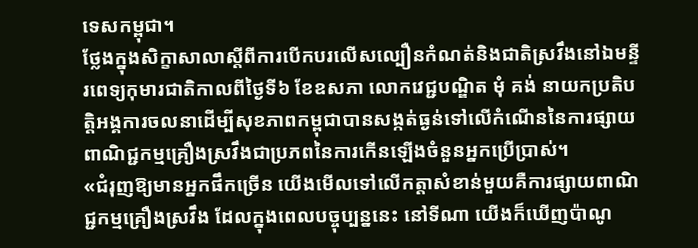ទេសកម្ពុជា។
ថ្លែងក្នុងសិក្ខាសាលាស្តីពីការបើកបរលើសល្បឿនកំណត់និងជាតិស្រវឹងនៅឯមន្ទីរពេទ្យកុមារជាតិកាលពីថ្ងៃទី៦ ខែឧសភា លោកវេជ្ជបណ្ឌិត មុំ គង់ នាយកប្រតិបត្តិអង្គការចលនាដើម្បីសុខភាពកម្ពុជាបានសង្កត់ធ្ងន់ទៅលើកំណើននៃការផ្សាយពាណិជ្ជកម្មគ្រឿងស្រវឹងជាប្រភពនៃការកើនឡើងចំនួនអ្នកប្រើប្រាស់។
«ជំរុញឱ្យមានអ្នកផឹកច្រើន យើងមើលទៅលើកត្តាសំខាន់មួយគឺការផ្សាយពាណិជ្ជកម្មគ្រឿងស្រវឹង ដែលក្នុងពេលបច្ចុប្បន្ននេះ នៅទីណា យើងក៏ឃើញប៉ាណូ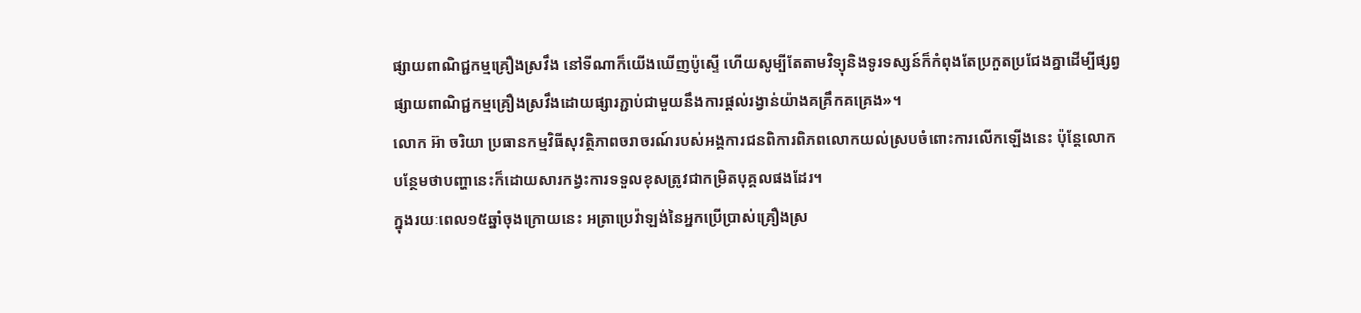ផ្សាយពាណិជ្ជកម្មគ្រឿងស្រវឹង នៅទីណាក៏យើងឃើញប៉ូស្ទើ ហើយសូម្បីតែតាមវិទ្យុនិងទូរទស្សន៍ក៏កំពុងតែប្រកួតប្រជែងគ្នាដើម្បីផ្សព្វផ្សាយពាណិជ្ជកម្មគ្រឿងស្រវឹងដោយផ្សារភ្ជាប់ជាមួយនឹងការផ្តល់រង្វាន់យ៉ាងគគ្រឹកគគ្រេង»។
លោក អ៊ា ចរិយា ប្រធានកម្មវិធីសុវត្ថិភាពចរាចរណ៍របស់អង្គការជនពិការពិភពលោកយល់ស្របចំពោះការលើកឡើងនេះ ប៉ុន្តែលោកបន្ថែមថាបញ្ហានេះក៏ដោយសារកង្វះការទទួលខុសត្រូវជាកម្រិតបុគ្គលផងដែរ។
ក្នុងរយៈពេល១៥ឆ្នាំចុងក្រោយនេះ អត្រាប្រេវ៉ាឡង់នៃអ្នកប្រើប្រាស់គ្រឿងស្រ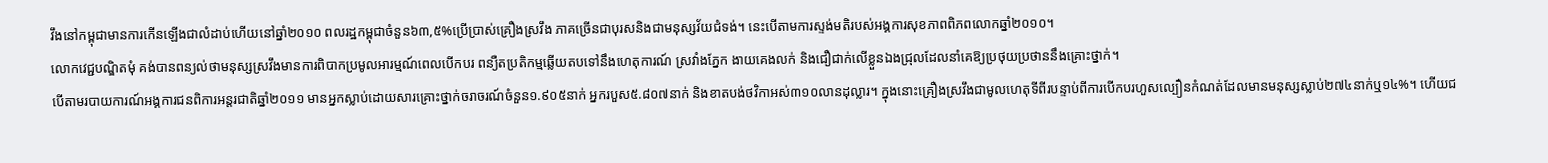វឹងនៅកម្ពុជាមានការកើនឡើងជាលំដាប់ហើយនៅឆ្នាំ២០១០ ពលរដ្ឋកម្ពុជាចំនួន៦៣,៥%ប្រើប្រាស់គ្រឿងស្រវឹង ភាគច្រើនជាបុរសនិងជាមនុស្សវ័យជំទង់។ នេះបើតាមការស្ទង់មតិរបស់អង្គការសុខភាពពិភពលោកឆ្នាំ២០១០។
លោកវេជ្ជបណ្ឌិតមុំ គង់បានពន្យល់ថាមនុស្សស្រវឹងមានការពិបាកប្រមូលអារម្មណ៍ពេលបើកបរ ពន្យឺតប្រតិកម្មឆ្លើយតបទៅនឹងហេតុការណ៍ ស្រវាំងភ្នែក ងាយគេងលក់ និងជឿជាក់លើខ្លួនឯងជ្រុលដែលនាំគេឱ្យប្រថុយប្រថាននឹងគ្រោះថ្នាក់។
បើតាមរបាយការណ៍អង្គការជនពិការអន្តរជាតិឆ្នាំ២០១១ មានអ្នកស្លាប់ដោយសារគ្រោះថ្នាក់ចរាចរណ៍ចំនួន១.៩០៥នាក់ អ្នករបួស៥.៨០៧នាក់ និងខាតបង់ថវិកាអស់៣១០លានដុល្លារ។ ក្នុងនោះគ្រឿងស្រវឹងជាមូលហេតុទីពីរបន្ទាប់ពីការបើកបរហួសល្បឿនកំណត់ដែលមានមនុស្សស្លាប់២៧៤នាក់ឬ១៤%។ ហើយជ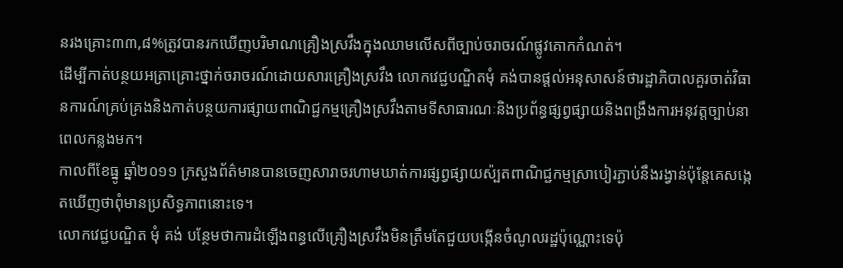នរងគ្រោះ៣៣,៨%ត្រូវបានរកឃើញបរិមាណគ្រឿងស្រវឹងក្នុងឈាមលើសពីច្បាប់ចរាចរណ៍ផ្លូវគោកកំណត់។
ដើម្បីកាត់បន្ថយអត្រាគ្រោះថ្នាក់ចរាចរណ៍ដោយសារគ្រឿងស្រវឹង លោកវេជ្ជបណ្ឌិតមុំ គង់បានផ្តល់អនុសាសន៍ថារដ្ឋាភិបាលគួរចាត់វិធានការណ៍គ្រប់គ្រងនិងកាត់បន្ថយការផ្សាយពាណិជ្ជកម្មគ្រឿងស្រវឹងតាមទីសាធារណៈនិងប្រព័ន្ធផ្សព្វផ្សាយនិងពង្រឹងការអនុវត្តច្បាប់នាពេលកន្លងមក។
កាលពីខែធ្នូ ឆ្នាំ២០១១ ក្រសួងព័ត៌មានបានចេញសារាចរហាមឃាត់ការផ្សព្វផ្សាយស៉្បតពាណិជ្ជកម្មស្រាបៀរភ្ជាប់នឹងរង្វាន់ប៉ុន្តែគេសង្កេតឃើញថាពុំមានប្រសិទ្ធភាពនោះទេ។
លោកវេជ្ជបណ្ឌិត មុំ គង់ បន្ថែមថាការដំឡើងពន្ធលើគ្រឿងស្រវឹងមិនត្រឹមតែជួយបង្កើនចំណូលរដ្ឋប៉ុណ្ណោះទេប៉ុ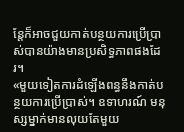ន្តែក៏អាចជួយកាត់បន្ថយការប្រើប្រាស់បានយ៉ាងមានប្រសិទ្ធភាពផងដែរ។
«មួយទៀតការដំឡើងពន្ធនឹងកាត់បន្ថយការប្រើប្រាស់។ ឧទាហរណ៍ មនុស្សម្នាក់មានលុយតែមួយ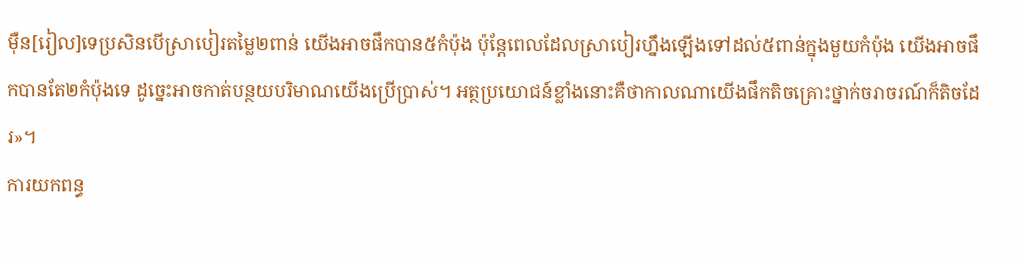ម៉ឺន[រៀល]ទេប្រសិនបើស្រាបៀរតម្លៃ២ពាន់ យើងអាចផឹកបាន៥កំប៉ុង ប៉ុន្តែពេលដែលស្រាបៀរហ្នឹងឡើងទៅដល់៥ពាន់ក្នុងមួយកំប៉ុង យើងអាចផឹកបានតែ២កំប៉ុងទេ ដូច្នេះអាចកាត់បន្ថយបរិមាណយើងប្រើប្រាស់។ អត្ថប្រយោជន៍ខ្លាំងនោះគឺថាកាលណាយើងផឹកតិចគ្រោះថ្នាក់ចរាចរណ៍ក៏តិចដែរ»។
ការយកពន្ធ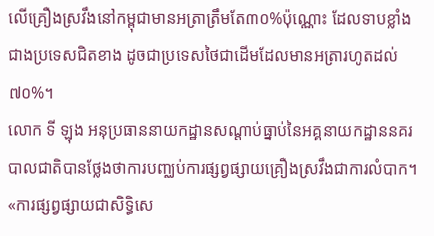លើគ្រឿងស្រវឹងនៅកម្ពុជាមានអត្រាត្រឹមតែ៣០%ប៉ុណ្ណោះ ដែលទាបខ្លាំងជាងប្រទេសជិតខាង ដូចជាប្រទេសថៃជាដើមដែលមានអត្រារហូតដល់៧០%។
លោក ទី ឡុង អនុប្រធាននាយកដ្ឋានសណ្តាប់ធ្នាប់នៃអគ្គនាយកដ្ឋាននគរបាលជាតិបានថ្លែងថាការបញ្ឈប់ការផ្សព្វផ្សាយគ្រឿងស្រវឹងជាការលំបាក។
«ការផ្សព្វផ្សាយជាសិទ្ធិសេ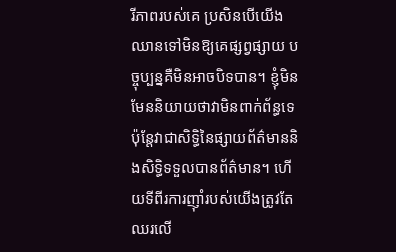រីភាពរបស់គេ ប្រសិនបើយើងឈានទៅមិនឱ្យគេផ្សព្វផ្សាយ បច្ចុប្បន្នគឺមិនអាចបិទបាន។ ខ្ញុំមិនមែននិយាយថាវាមិនពាក់ព័ន្ធទេ ប៉ុន្តែវាជាសិទ្ធិនៃផ្សាយព័ត៌មាននិងសិទ្ធិទទួលបានព័ត៌មាន។ ហើយទីពីរការញ៉ាំរបស់យើងត្រូវតែឈរលើ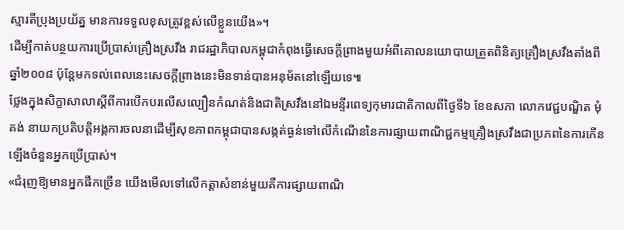ស្មារតីប្រុងប្រយ័ត្ន មានការទទួលខុសត្រូវខ្ពស់លើខ្លួនយើង»។
ដើម្បីកាត់បន្ថយការប្រើប្រាស់គ្រឿងស្រវឹង រាជរដ្ឋាភិបាលកម្ពុជាកំពុងធ្វើសេចក្តីព្រាងមួយអំពីគោលនយោបាយត្រួតពិនិត្យគ្រឿងស្រវឹងតាំងពីឆ្នាំ២០០៨ ប៉ុន្តែមកទល់ពេលនេះសេចក្តីព្រាងនេះមិនទាន់បានអនុម័តនៅឡើយទេ៕
ថ្លែងក្នុងសិក្ខាសាលាស្តីពីការបើកបរលើសល្បឿនកំណត់និងជាតិស្រវឹងនៅឯមន្ទីរពេទ្យកុមារជាតិកាលពីថ្ងៃទី៦ ខែឧសភា លោកវេជ្ជបណ្ឌិត មុំ គង់ នាយកប្រតិបត្តិអង្គការចលនាដើម្បីសុខភាពកម្ពុជាបានសង្កត់ធ្ងន់ទៅលើកំណើននៃការផ្សាយពាណិជ្ជកម្មគ្រឿងស្រវឹងជាប្រភពនៃការកើនឡើងចំនួនអ្នកប្រើប្រាស់។
«ជំរុញឱ្យមានអ្នកផឹកច្រើន យើងមើលទៅលើកត្តាសំខាន់មួយគឺការផ្សាយពាណិ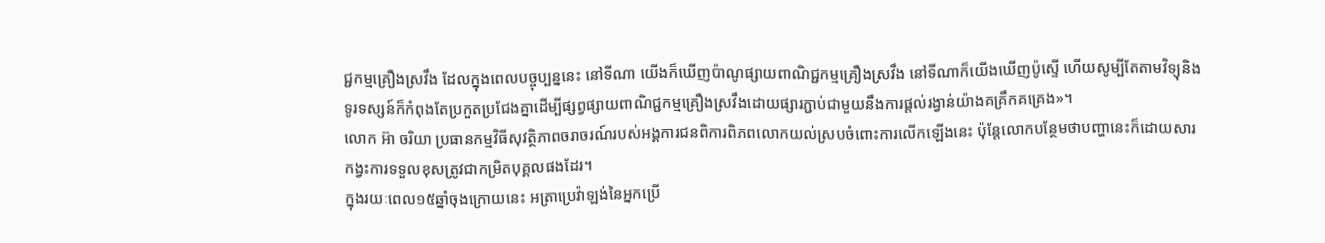ជ្ជកម្មគ្រឿងស្រវឹង ដែលក្នុងពេលបច្ចុប្បន្ននេះ នៅទីណា យើងក៏ឃើញប៉ាណូផ្សាយពាណិជ្ជកម្មគ្រឿងស្រវឹង នៅទីណាក៏យើងឃើញប៉ូស្ទើ ហើយសូម្បីតែតាមវិទ្យុនិងទូរទស្សន៍ក៏កំពុងតែប្រកួតប្រជែងគ្នាដើម្បីផ្សព្វផ្សាយពាណិជ្ជកម្មគ្រឿងស្រវឹងដោយផ្សារភ្ជាប់ជាមួយនឹងការផ្តល់រង្វាន់យ៉ាងគគ្រឹកគគ្រេង»។
លោក អ៊ា ចរិយា ប្រធានកម្មវិធីសុវត្ថិភាពចរាចរណ៍របស់អង្គការជនពិការពិភពលោកយល់ស្របចំពោះការលើកឡើងនេះ ប៉ុន្តែលោកបន្ថែមថាបញ្ហានេះក៏ដោយសារកង្វះការទទួលខុសត្រូវជាកម្រិតបុគ្គលផងដែរ។
ក្នុងរយៈពេល១៥ឆ្នាំចុងក្រោយនេះ អត្រាប្រេវ៉ាឡង់នៃអ្នកប្រើ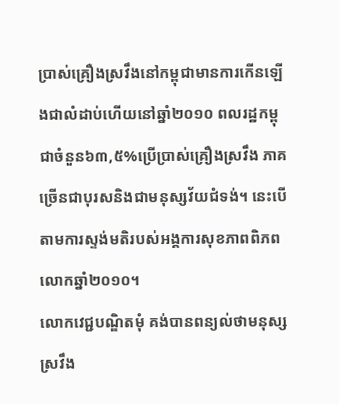ប្រាស់គ្រឿងស្រវឹងនៅកម្ពុជាមានការកើនឡើងជាលំដាប់ហើយនៅឆ្នាំ២០១០ ពលរដ្ឋកម្ពុជាចំនួន៦៣,៥%ប្រើប្រាស់គ្រឿងស្រវឹង ភាគច្រើនជាបុរសនិងជាមនុស្សវ័យជំទង់។ នេះបើតាមការស្ទង់មតិរបស់អង្គការសុខភាពពិភពលោកឆ្នាំ២០១០។
លោកវេជ្ជបណ្ឌិតមុំ គង់បានពន្យល់ថាមនុស្សស្រវឹង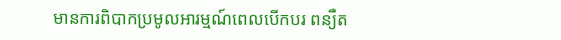មានការពិបាកប្រមូលអារម្មណ៍ពេលបើកបរ ពន្យឺត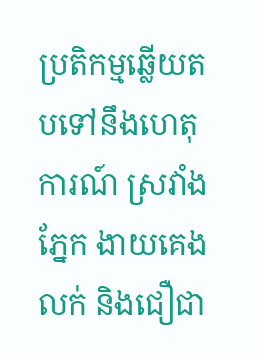ប្រតិកម្មឆ្លើយតបទៅនឹងហេតុការណ៍ ស្រវាំងភ្នែក ងាយគេងលក់ និងជឿជា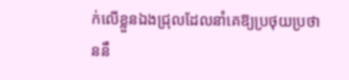ក់លើខ្លួនឯងជ្រុលដែលនាំគេឱ្យប្រថុយប្រថាននឹ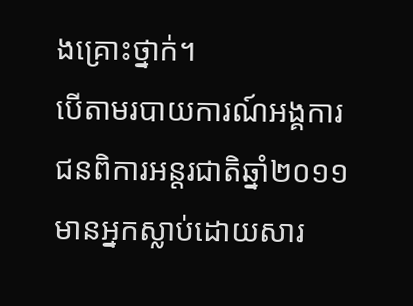ងគ្រោះថ្នាក់។
បើតាមរបាយការណ៍អង្គការជនពិការអន្តរជាតិឆ្នាំ២០១១ មានអ្នកស្លាប់ដោយសារ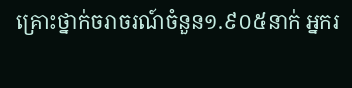គ្រោះថ្នាក់ចរាចរណ៍ចំនួន១.៩០៥នាក់ អ្នករ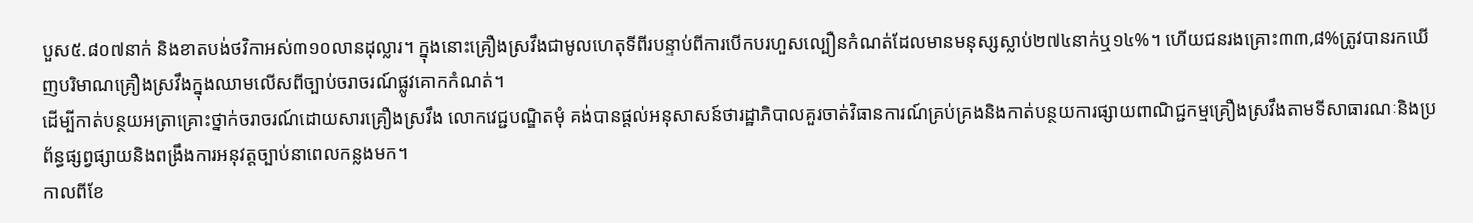បួស៥.៨០៧នាក់ និងខាតបង់ថវិកាអស់៣១០លានដុល្លារ។ ក្នុងនោះគ្រឿងស្រវឹងជាមូលហេតុទីពីរបន្ទាប់ពីការបើកបរហួសល្បឿនកំណត់ដែលមានមនុស្សស្លាប់២៧៤នាក់ឬ១៤%។ ហើយជនរងគ្រោះ៣៣,៨%ត្រូវបានរកឃើញបរិមាណគ្រឿងស្រវឹងក្នុងឈាមលើសពីច្បាប់ចរាចរណ៍ផ្លូវគោកកំណត់។
ដើម្បីកាត់បន្ថយអត្រាគ្រោះថ្នាក់ចរាចរណ៍ដោយសារគ្រឿងស្រវឹង លោកវេជ្ជបណ្ឌិតមុំ គង់បានផ្តល់អនុសាសន៍ថារដ្ឋាភិបាលគួរចាត់វិធានការណ៍គ្រប់គ្រងនិងកាត់បន្ថយការផ្សាយពាណិជ្ជកម្មគ្រឿងស្រវឹងតាមទីសាធារណៈនិងប្រព័ន្ធផ្សព្វផ្សាយនិងពង្រឹងការអនុវត្តច្បាប់នាពេលកន្លងមក។
កាលពីខែ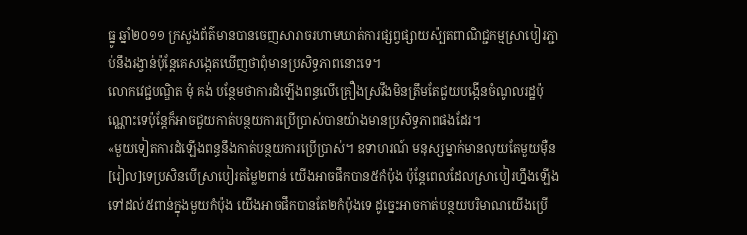ធ្នូ ឆ្នាំ២០១១ ក្រសួងព័ត៌មានបានចេញសារាចរហាមឃាត់ការផ្សព្វផ្សាយស៉្បតពាណិជ្ជកម្មស្រាបៀរភ្ជាប់នឹងរង្វាន់ប៉ុន្តែគេសង្កេតឃើញថាពុំមានប្រសិទ្ធភាពនោះទេ។
លោកវេជ្ជបណ្ឌិត មុំ គង់ បន្ថែមថាការដំឡើងពន្ធលើគ្រឿងស្រវឹងមិនត្រឹមតែជួយបង្កើនចំណូលរដ្ឋប៉ុណ្ណោះទេប៉ុន្តែក៏អាចជួយកាត់បន្ថយការប្រើប្រាស់បានយ៉ាងមានប្រសិទ្ធភាពផងដែរ។
«មួយទៀតការដំឡើងពន្ធនឹងកាត់បន្ថយការប្រើប្រាស់។ ឧទាហរណ៍ មនុស្សម្នាក់មានលុយតែមួយម៉ឺន[រៀល]ទេប្រសិនបើស្រាបៀរតម្លៃ២ពាន់ យើងអាចផឹកបាន៥កំប៉ុង ប៉ុន្តែពេលដែលស្រាបៀរហ្នឹងឡើងទៅដល់៥ពាន់ក្នុងមួយកំប៉ុង យើងអាចផឹកបានតែ២កំប៉ុងទេ ដូច្នេះអាចកាត់បន្ថយបរិមាណយើងប្រើ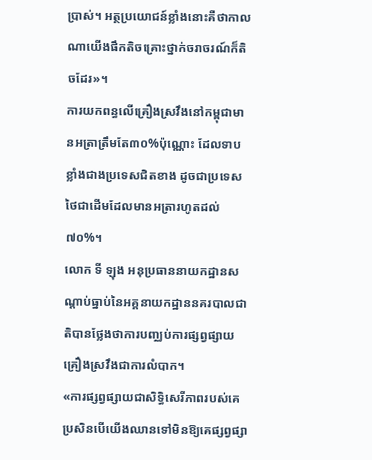ប្រាស់។ អត្ថប្រយោជន៍ខ្លាំងនោះគឺថាកាលណាយើងផឹកតិចគ្រោះថ្នាក់ចរាចរណ៍ក៏តិចដែរ»។
ការយកពន្ធលើគ្រឿងស្រវឹងនៅកម្ពុជាមានអត្រាត្រឹមតែ៣០%ប៉ុណ្ណោះ ដែលទាបខ្លាំងជាងប្រទេសជិតខាង ដូចជាប្រទេសថៃជាដើមដែលមានអត្រារហូតដល់៧០%។
លោក ទី ឡុង អនុប្រធាននាយកដ្ឋានសណ្តាប់ធ្នាប់នៃអគ្គនាយកដ្ឋាននគរបាលជាតិបានថ្លែងថាការបញ្ឈប់ការផ្សព្វផ្សាយគ្រឿងស្រវឹងជាការលំបាក។
«ការផ្សព្វផ្សាយជាសិទ្ធិសេរីភាពរបស់គេ ប្រសិនបើយើងឈានទៅមិនឱ្យគេផ្សព្វផ្សា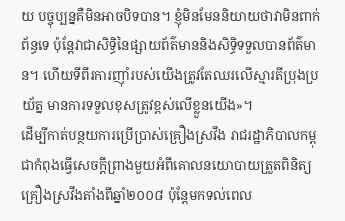យ បច្ចុប្បន្នគឺមិនអាចបិទបាន។ ខ្ញុំមិនមែននិយាយថាវាមិនពាក់ព័ន្ធទេ ប៉ុន្តែវាជាសិទ្ធិនៃផ្សាយព័ត៌មាននិងសិទ្ធិទទួលបានព័ត៌មាន។ ហើយទីពីរការញ៉ាំរបស់យើងត្រូវតែឈរលើស្មារតីប្រុងប្រយ័ត្ន មានការទទួលខុសត្រូវខ្ពស់លើខ្លួនយើង»។
ដើម្បីកាត់បន្ថយការប្រើប្រាស់គ្រឿងស្រវឹង រាជរដ្ឋាភិបាលកម្ពុជាកំពុងធ្វើសេចក្តីព្រាងមួយអំពីគោលនយោបាយត្រួតពិនិត្យគ្រឿងស្រវឹងតាំងពីឆ្នាំ២០០៨ ប៉ុន្តែមកទល់ពេល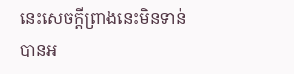នេះសេចក្តីព្រាងនេះមិនទាន់បានអ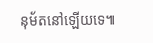នុម័តនៅឡើយទេ៕